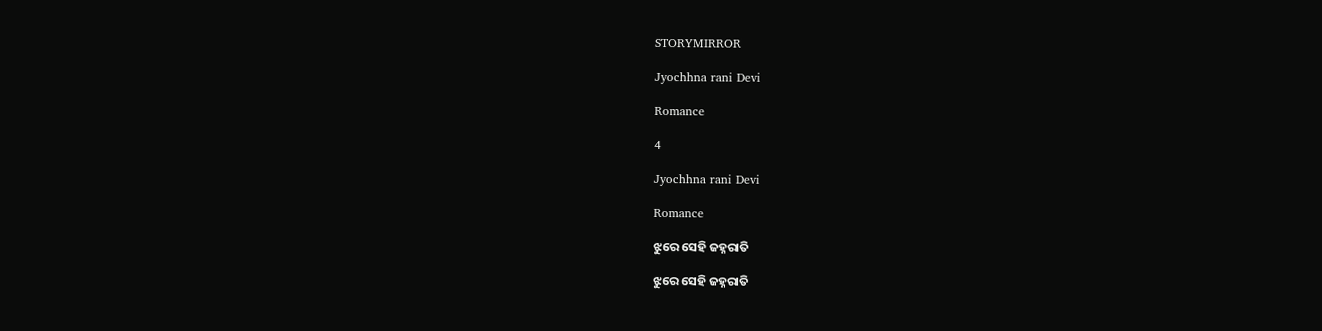STORYMIRROR

Jyochhna rani Devi

Romance

4

Jyochhna rani Devi

Romance

ଝୁରେ ସେହି ଜହ୍ନରାତି

ଝୁରେ ସେହି ଜହ୍ନରାତି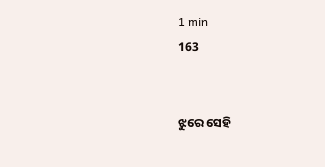1 min
163


ଝୁରେ ସେହି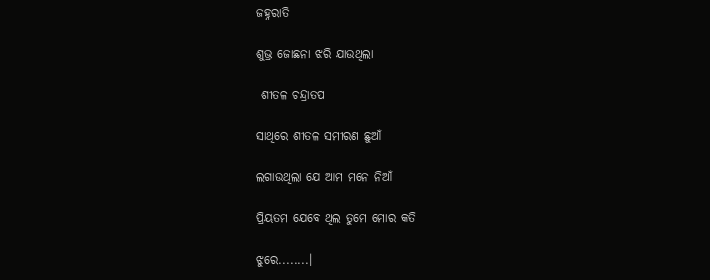ଜହ୍ନରାତି

ଶୁଭ୍ର ଜୋଛନା ଝରି ଯାଉଥିଲା

 ଶୀତଳ ଚନ୍ଦ୍ରାତପ

ସାଥିରେ ଶୀତଳ ସମୀରଣ ଛୁଆଁ

ଲଗାଉଥିଲା ଯେ ଆମ ମନେ ନିଆଁ

ପ୍ରିୟତମ ଯେବେ ଥିଲ ତୁମେ ମୋର କତି

ଝୁରେ........।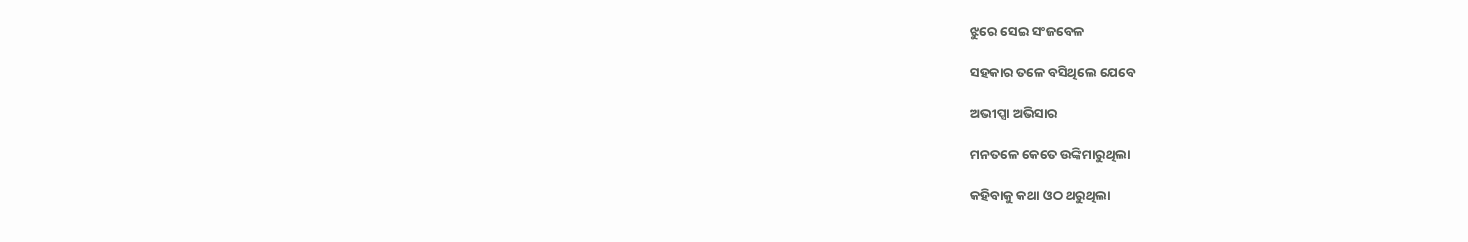ଝୁରେ ସେଇ ସଂଜବେଳ

ସହକାର ତଳେ ବସିଥିଲେ ଯେବେ

ଅଭୀପ୍ସା ଅଭିସାର

ମନତଳେ କେତେ ଉଙ୍କିମାରୁଥିଲା

କହିବାକୁ କଥା ଓଠ ଥରୁଥିଲା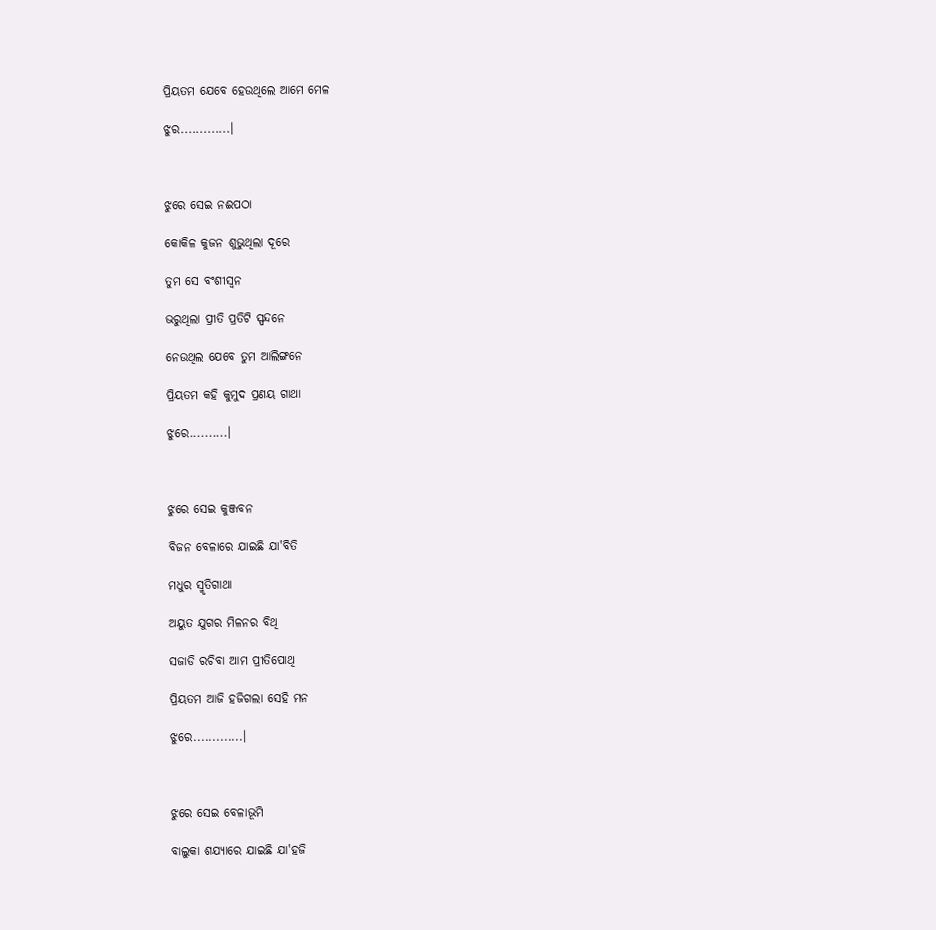ପ୍ରିୟତମ ଯେବେ ହେଉଥିଲେ ଆମେ ମେଳ

ଝୁର.............।



ଝୁରେ ସେଇ ନଈପଠା

କୋକିଳ କୁଜନ ଶୁଭୁଥିଲା ଦୂରେ

ତୁମ ସେ ବଂଶୀସ୍ଵନ

ଭରୁଥିଲା ପ୍ରୀତି ପ୍ରତିଟି ସ୍ପନ୍ଦନେ

ନେଉଥିଲ ଯେବେ ତୁମ ଆଲିଙ୍ଗନେ

ପ୍ରିୟତମ କହି କୁମୁଦ ପ୍ରଣୟ ଗାଥା

ଝୁରେ..........।



ଝୁରେ ସେଇ କୁଞ୍ଜବନ

ବିଜନ ବେଳାରେ ଯାଇଛି ଯା'ବିତି

ମଧୁର ସ୍ମୃତିଗାଥା

ଅୟୁତ ଯୁଗର ମିଳନର ବିଥି

ସଜାଡି ରଚିବା ଆମ ପ୍ରୀତିପୋଥି

ପ୍ରିୟତମ ଆଜି ହଜିଗଲା ସେହି ମନ

ଝୁରେ.............।



ଝୁରେ ସେଇ ବେଳାଭୂମି

ବାଲୁକା ଶଯ୍ୟାରେ ଯାଇଛି ଯା'ହଜି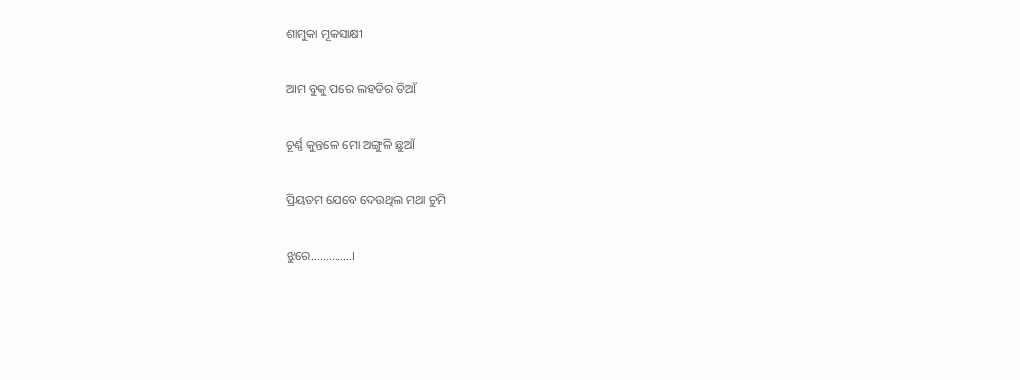ଶାମୁକା ମୂକସାକ୍ଷୀ

ଆମ ବୁକୁ ପରେ ଲହଡିର ଡିଆଁ

ଚୂର୍ଣ୍ଣ କୁନ୍ତଳେ ମୋ ଅଙ୍ଗୁଳି ଛୁଆଁ

ପ୍ରିୟତମ ଯେବେ ଦେଉଥିଲ ମଥା ଚୁମି

ଝୁରେ..............।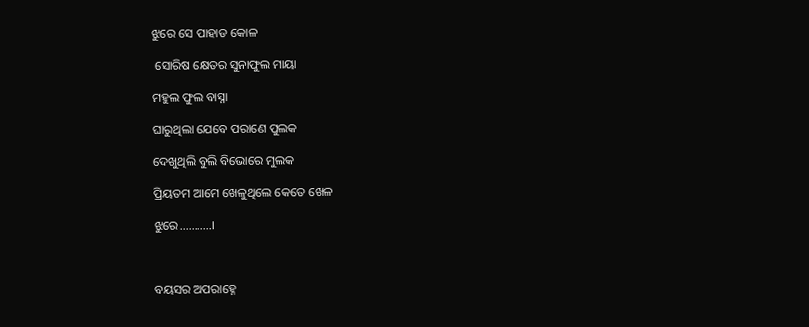ଝୁରେ ସେ ପାହାଡ କୋଳ

 ସୋରିଷ କ୍ଷେତର ସୁନାଫୁଲ ମାୟା

ମହୁଲ ଫୁଲ ବାସ୍ନା

ଘାରୁଥିଲା ଯେବେ ପରାଣେ ପୁଲକ

ଦେଖୁଥିଲି ବୁଲି ବିଭୋରେ ମୁଲକ

ପ୍ରିୟତମ ଆମେ ଖେଳୁଥିଲେ କେତେ ଖେଳ

ଝୁରେ...........।



ବୟସର ଅପରାହ୍ନେ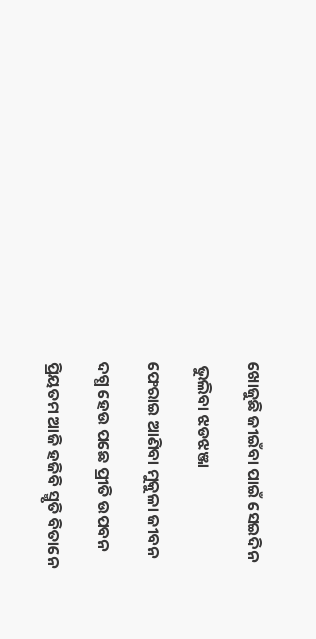ଖୋଜୁଛି ଜୀଇଁବା ପାଇଁ ସେଇଦିନ

 ଭୁଲିବା ଝଡଝଞ୍ଜା

ଫେରାଇ ଆଣିବା ମୁକୁଳା ଜୀବନ

ଦଗ୍ଧ ହେଉ ପଛେ ପ୍ରୀତି ଉପବନ

ପ୍ରିୟତମ ଆଜି ହଜିବି ସ୍ମୃତି ବିତାନେ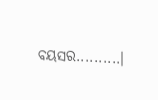ବୟସର..........।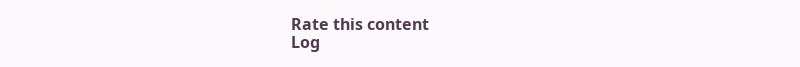Rate this content
Log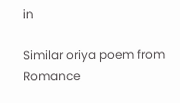in

Similar oriya poem from Romance